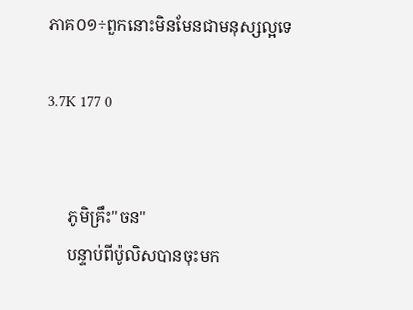ភាគ០១÷ពួកនោះមិនមែនជាមនុស្សល្អទេ

3.7K 177 0


     ភូមិគ្រឹះ"ចន"
     បន្ទាប់ពីប៉ូលិសបានចុះមក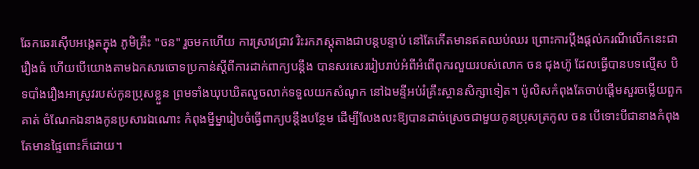ឆែកឆេរស៊ើបអង្កេតក្នុង ភូមិគ្រឹះ "ចន" រួចមកហើយ ការស្រាវជ្រាវ រិះរកភស្តុតាងជាបន្តបន្ទាប់ នៅតែកើតមានឥតឈប់ឈរ ព្រោះការប្តឹងផ្តល់ករណីលើកនេះជារឿងធំ ហើយបើយោងតាមឯកសារចោទប្រកាន់ស្តីពីការដាក់ពាក្យបន្តឹង បានសរសេររៀបរាប់អំពីអំពើពុករលួយរបស់លោក ចន ជុងហ៊ូ ដែលធ្វើបានបទល្មើស បិទបាំងរឿងអាស្រូវរបស់កូនប្រុសខ្លួន ព្រមទាំងឃុបឃិតលួចលាក់ទទួលយកសំណូក នៅឯមន្ទីអប់រំគ្រឹះស្ថានសិក្សាទៀត។ ប៉ូលិសកំពុងតែចាប់ផ្តើមសួរចម្លើយពួកគាត់ ចំណែកឯនាងកូនប្រសារឯណោះ កំពុងម្នីម្នារៀបចំធ្វើពាក្យបន្តឹងបន្ថែម ដើម្បីលែងលះឱ្យបានដាច់ស្រេចជាមួយកូនប្រុសត្រកូល ចន បើទោះបីជានាងកំពុងតែមានផ្ទៃពោះក៏ដោយ។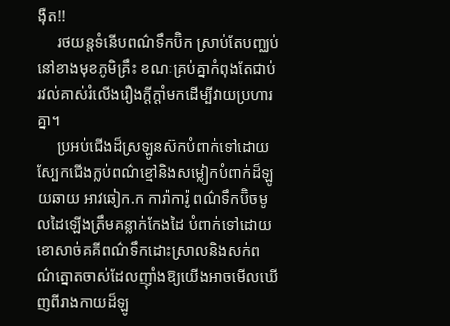ង៉ឺត!!
     រថយន្តទំនើបពណ៌ទឹកប៊ិក ស្រាប់តែបញ្ឈប់នៅខាងមុខភូមិគ្រឹះ ខណៈគ្រប់គ្នាកំពុងតែជាប់រវល់គាស់រំលើងរឿងក្តីក្តាំមកដើម្បីវាយប្រហារគ្នា។
     ប្រអប់ជើងដ៏ស្រឡូនស៊កបំពាក់ទៅដោយស្បែកជើងក្លប់ពណ៌ខ្មៅនិងសម្លៀកបំពាក់ដ៏ឡូយឆាយ អាវឆៀក.ក ការ៉ាការ៉ូ ពណ៌ទឹកប៊ិចមូលដៃឡើងត្រឹមគន្លាក់កែងដៃ បំពាក់ទៅដោយខោសាច់គគីពណ៌ទឹកដោះស្រាលនិងសក់ពណ៌ត្នោតចាស់ដែលញ៉ាំងឱ្យយើងអាចមើលឃើញពីរាងកាយដ៏ឡូ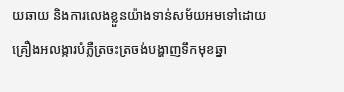យឆាយ និងការលេងខ្លួនយ៉ាងទាន់សម័យអមទៅដោយគ្រឿងអលង្ការបំភ្លឺត្រចះត្រចង់បង្ហាញទឹកមុខឆ្នា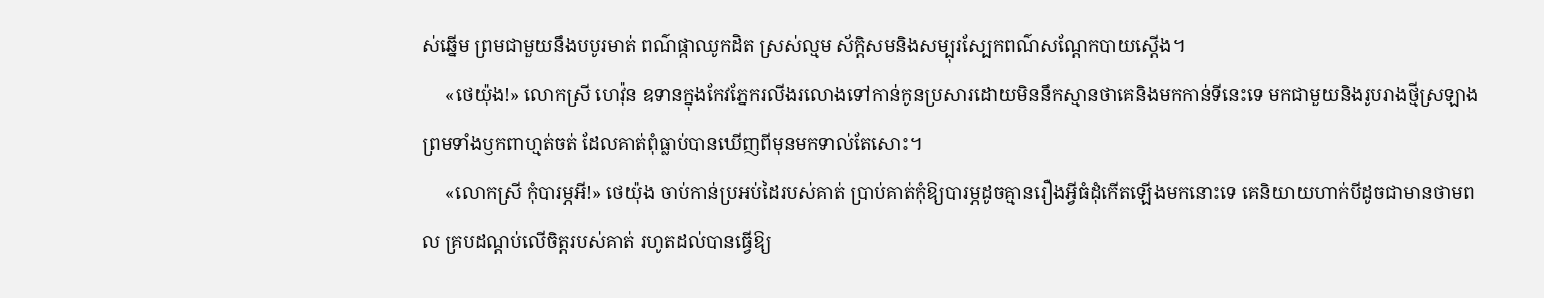ស់ឆ្នើម ព្រមជាមួយនឹងបបូរមាត់ ពណ៌ផ្កាឈូកដិត ស្រស់ល្មម ស័ក្តិសមនិងសម្បុរស្បែកពណ៌សណ្តែកបាយស្តើង។
     «ថេយ៉ុង!» លោកស្រី ហេវ៉ុន ឧទានក្នុងកែវភ្នែករលីងរលោងទៅកាន់កូនប្រសារដោយមិននឹកស្មានថាគេនិងមកកាន់ទីនេះទេ មកជាមួយនិងរូបរាងថ្មីស្រឡាង ព្រមទាំងឫកពាហ្មត់ចត់ ដែលគាត់ពុំធ្លាប់បានឃើញពីមុនមកទាល់តែសោះ។
     «លោកស្រី កុំបារម្ភអី!» ថេយ៉ុង ចាប់កាន់ប្រអប់ដៃរបស់គាត់ ប្រាប់គាត់កុំឱ្យបារម្ភដូចគ្មានរឿងអី្វធំដុំកើតឡើងមកនោះទេ គេនិយាយហាក់បីដូចជាមានថាមពល គ្របដណ្តប់លើចិត្តរបស់គាត់ រហូតដល់បានធ្វើឱ្យ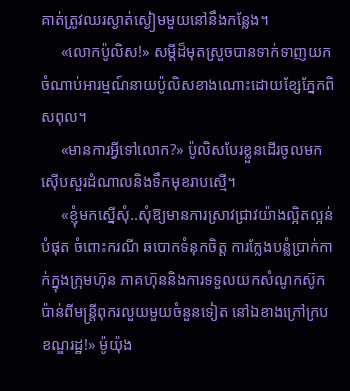គាត់ត្រូវឈរស្ងាត់ស្ងៀមមួយនៅនឹងកន្លែង។
     «លោកប៉ូលិស!» សម្តីដ៏មុតស្រួចបានទាក់ទាញយកចំណាប់អារម្មណ៍នាយប៉ូលិសខាងណោះដោយខ្សែភ្នែកពិសពុល។
     «មានការអ្វីទៅលោក?» ប៉ូលិសបែរខ្លួនដើរចូលមកស៊ើបសួរដំណាលនិងទឹកមុខរាបស្មើ។
     «ខ្ញុំមកស្នើសុំ..សុំឱ្យមានការស្រាវជ្រាវយ៉ាងល្អិតល្អន់បំផុត ចំពោះករណី ឆបោកទំនុកចិត្ត ការក្លែងបន្លំប្រាក់កាក់ក្នុងក្រុមហ៊ុន ភាគហ៊ុននិងការទទួលយកសំណូកស៊ូកប៉ាន់ពីមន្ត្រីពុករលួយមួយចំនួនទៀត នៅឯខាងក្រៅក្របខណ្ឌរដ្ឋ!» ម៉ូយ៉ុង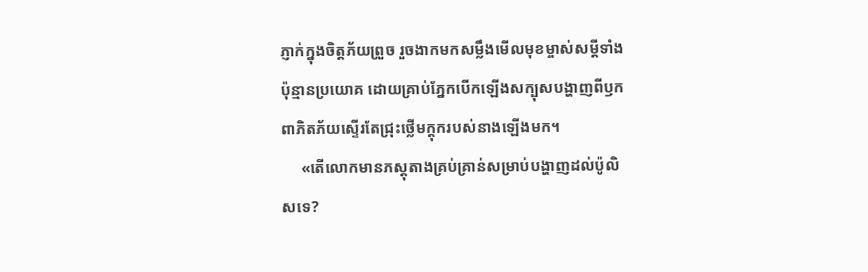ភ្ញាក់ក្នុងចិត្តភ័យព្រួច រួចងាកមកសម្លឹងមើលមុខម្ចាស់សម្តីទាំងប៉ុន្មានប្រយោគ ដោយគ្រាប់ភ្នែកបើកឡើងសក្បុសបង្ហាញពីឫកពាភិតភ័យស្ទើរតែជ្រុះថ្លើមក្តុករបស់នាងឡើងមក។
     «តើលោកមានភស្តុតាងគ្រប់គ្រាន់សម្រាប់បង្ហាញដល់ប៉ូលិសទេ?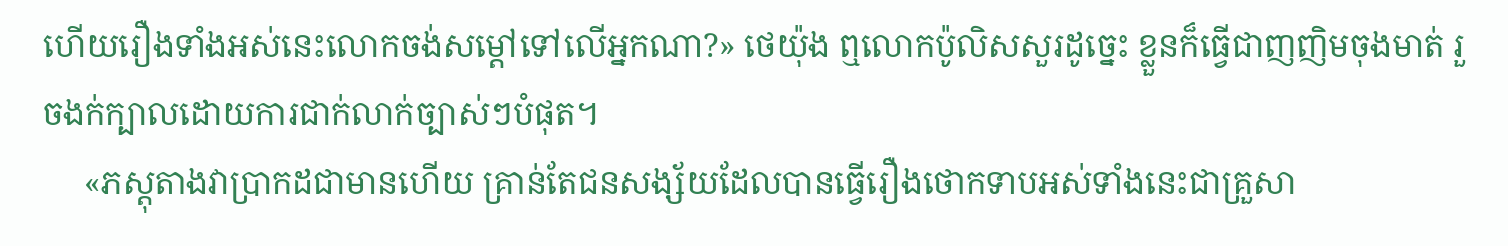ហើយរឿងទាំងអស់នេះលោកចង់សម្តៅទៅលើអ្នកណា?» ថេយ៉ុង ឮលោកប៉ូលិសសួរដូច្នេះ ខ្លួនក៏ធ្វើជាញញិមចុងមាត់ រួចងក់ក្បាលដោយការជាក់លាក់ច្បាស់ៗបំផុត។
     «ភស្តុតាងវាប្រាកដជាមានហើយ គ្រាន់តែជនសង្ស័យដែលបានធ្វើរឿងថោកទាបអស់ទាំងនេះជាគ្រួសា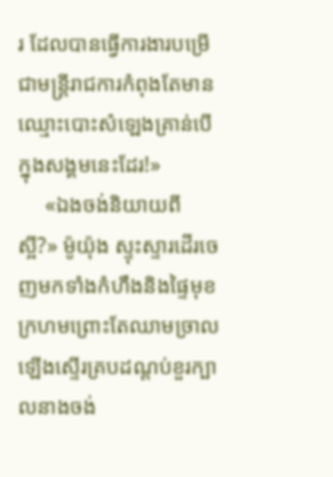រ ដែលបានធ្វើការងារបម្រើជាមន្រ្តីរាជការកំពុងតែមានឈ្មោះបោះសំឡេងគ្រាន់បើក្នុងសង្គមនេះដែរ!»
     «ឯងចង់និយាយពីស្អី?» ម៉ូយ៉ុង ស្ទុះស្ទារដើរចេញមកទាំងកំហឹងនិងផ្ទៃមុខក្រហមព្រោះតែឈាមច្រាលឡើងស្ទើរគ្របដណ្តប់ខួរក្បាលនាងចង់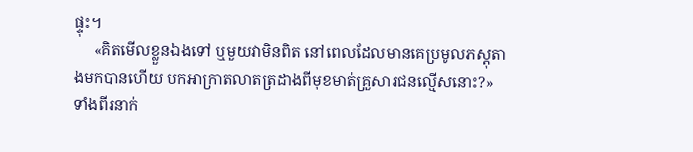ផ្ទុះ។
     «គិតមើលខ្លួនឯងទៅ ឬមួយវាមិនពិត នៅពេលដែលមានគេប្រមូលភស្តុតាងមកបានហើយ បកអាក្រាតលាតត្រដាងពីមុខមាត់គ្រួសារជនល្មើសនោះ?» ទាំងពីរនាក់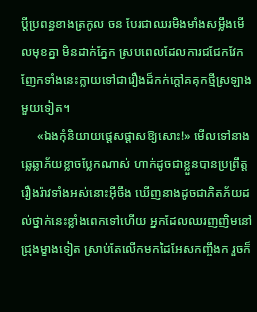ប្តីប្រពន្ធខាងត្រកូល ចន បែរជាឈរមិងមាំងសម្លឹងមើលមុខគ្នា មិនដាក់ភ្នែក ស្របពេលដែលការជជែកវែកញែកទាំងនេះក្លាយទៅជារឿងដ៏កក់ក្តៅគគុកថ្មីស្រឡាងមួយទៀត។
     «ឯងកុំនិយាយផ្តេសផ្តាសឱ្យសោះ!» មើលទៅនាងឆ្លេឆ្លាភ័យខ្លាចប្លែកណាស់ ហាក់ដូចជាខ្លួនបានប្រព្រឹត្តរឿងរ៉ាវទាំងអស់នោះអ៊ីចឹង ឃើញនាងដូចជាភិតភ័យដល់ថ្នាក់នេះខ្លាំងពេកទៅហើយ អ្នកដែលឈរញញិមនៅជ្រុងម្ខាងទៀត ស្រាប់តែលើកមកដៃអែសកញ្ចឹងក រួចក៏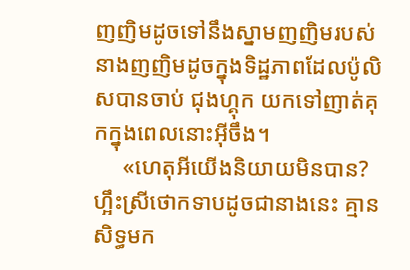ញញិមដូចទៅនឹងស្នាមញញិមរបស់នាងញញិមដូចក្នុងទិដ្ឋភាពដែលប៉ូលិសបានចាប់ ជុងហ្គុក យកទៅញាត់គុកក្នុងពេលនោះអ៊ីចឹង។
     «ហេតុអីយើងនិយាយមិនបាន? ហ្អឹះស្រីថោកទាបដូចជានាងនេះ គ្មានសិទ្ធមក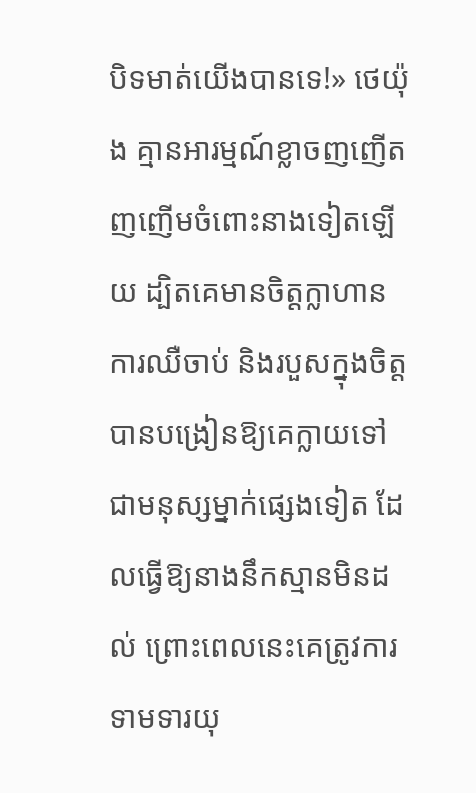បិទមាត់យើងបានទេ!» ថេយ៉ុង គ្មានអារម្មណ៍ខ្លាចញញើតញញើមចំពោះនាងទៀតឡើយ ដ្បិតគេមានចិត្តក្លាហាន ការឈឺចាប់ និងរបួសក្នុងចិត្តបានបង្រៀនឱ្យគេក្លាយទៅជាមនុស្សម្នាក់ផ្សេងទៀត ដែលធ្វើឱ្យនាងនឹកស្មានមិនដល់ ព្រោះពេលនេះគេត្រូវការទាមទារយុ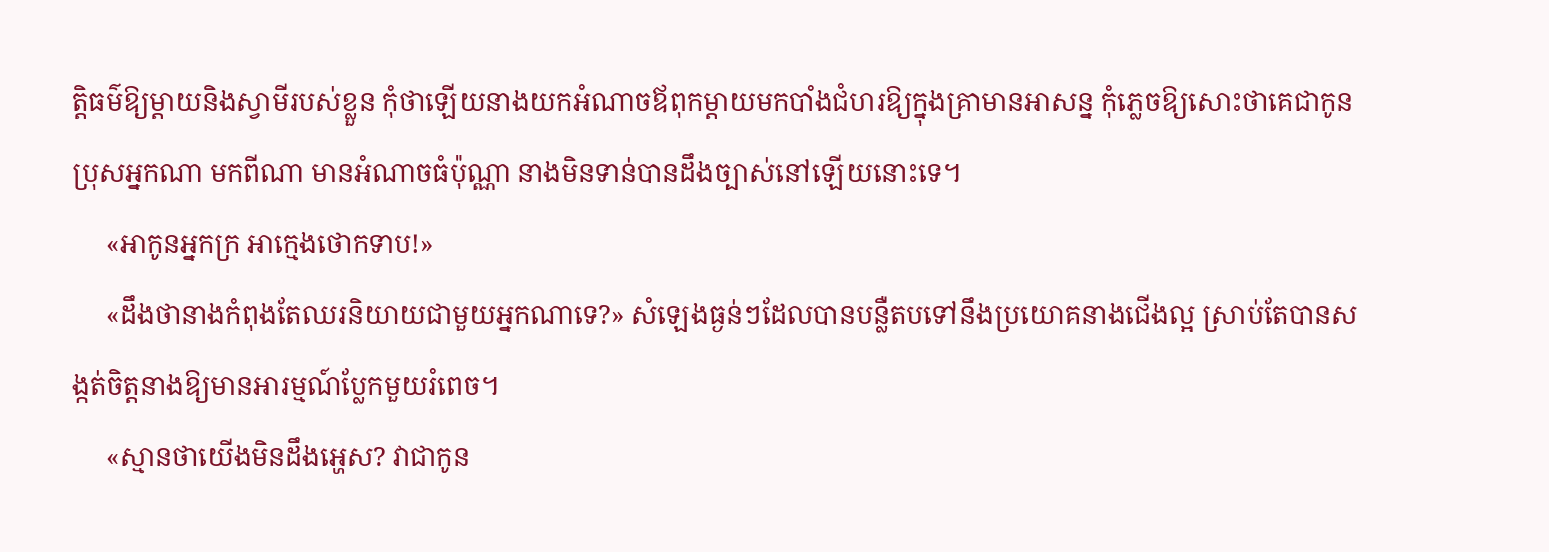ត្តិធម៌ឱ្យម្តាយនិងស្វាមីរបស់ខ្លួន កុំថាឡើយនាងយកអំណាចឪពុកម្តាយមកបាំងជំហរឱ្យក្នុងគ្រាមានអាសន្ន កុំភ្លេចឱ្យសោះថាគេជាកូនប្រុសអ្នកណា មកពីណា មានអំណាចធំប៉ុណ្ណា នាងមិនទាន់បានដឹងច្បាស់នៅឡើយនោះទេ។
     «អាកូនអ្នកក្រ អាក្មេងថោកទាប!»
     «ដឹងថានាងកំពុងតែឈរនិយាយជាមួយអ្នកណាទេ?» សំឡេងធ្ងន់ៗដែលបានបន្លឺតបទៅនឹងប្រយោគនាងជើងល្អ ស្រាប់តែបានសង្កត់ចិត្តនាងឱ្យមានអារម្មណ៍ប្លែកមួយរំពេច។
     «ស្មានថាយើងមិនដឹងអ្ហេស? វាជាកូន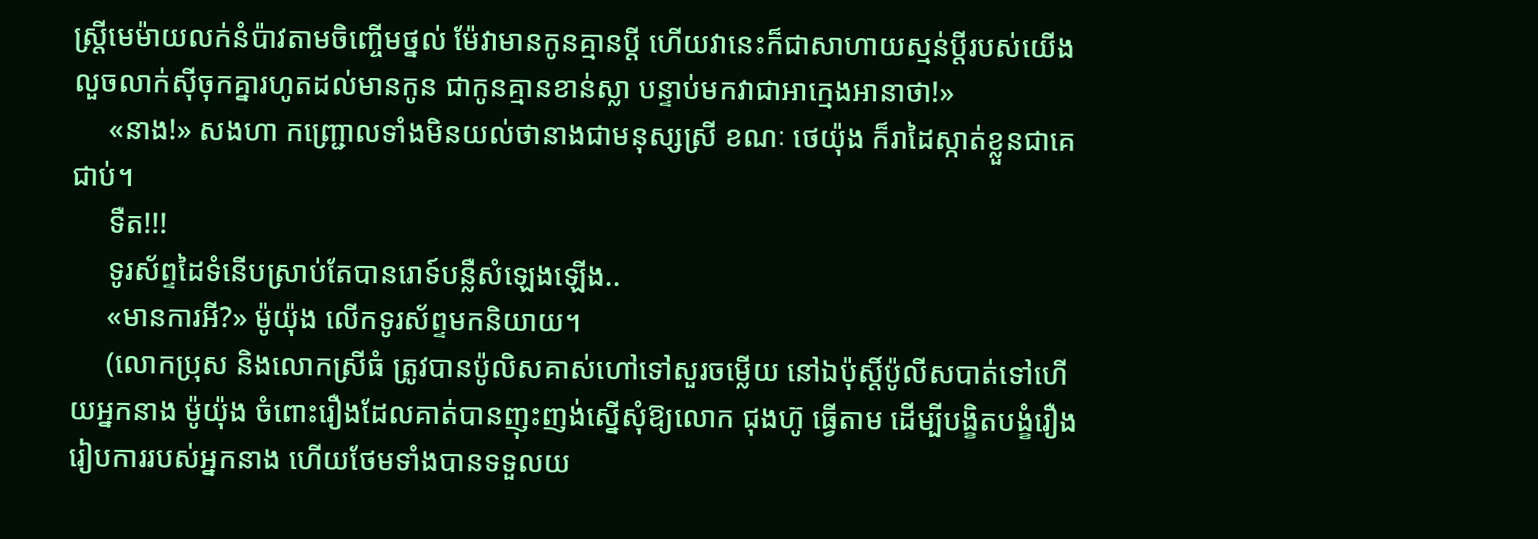ស្ត្រីមេម៉ាយលក់នំប៉ាវតាមចិញ្ចើមថ្នល់ ម៉ែវាមានកូនគ្មានប្តី ហើយវានេះក៏ជាសាហាយស្មន់ប្តីរបស់យើង លួចលាក់ស៊ីចុកគ្នារហូតដល់មានកូន ជាកូនគ្មានខាន់ស្លា បន្ទាប់មកវាជាអាក្មេងអានាថា!»
     «នាង!» សងហា កញ្ជ្រោលទាំងមិនយល់ថានាងជាមនុស្សស្រី ខណៈ ថេយ៉ុង ក៏រាដៃស្កាត់ខ្លួនជាគេជាប់។
     ទឺត!!!
     ទូរស័ព្ទដៃទំនើបស្រាប់តែបានរោទ៍បន្លឺសំឡេងឡើង..
     «មានការអី?» ម៉ូយ៉ុង លើកទូរស័ព្ទមកនិយាយ។
     (លោកប្រុស និងលោកស្រីធំ ត្រូវបានប៉ូលិសគាស់ហៅទៅសួរចម្លើយ នៅឯប៉ុស្តិ៍ប៉ូលីសបាត់ទៅហើយអ្នកនាង ម៉ូយ៉ុង ចំពោះរឿងដែលគាត់បានញុះញង់ស្នើសុំឱ្យលោក ជុងហ៊ូ ធ្វើតាម ដើម្បីបង្ខិតបង្ខំរឿងរៀបការរបស់អ្នកនាង ហើយថែមទាំងបានទទួលយ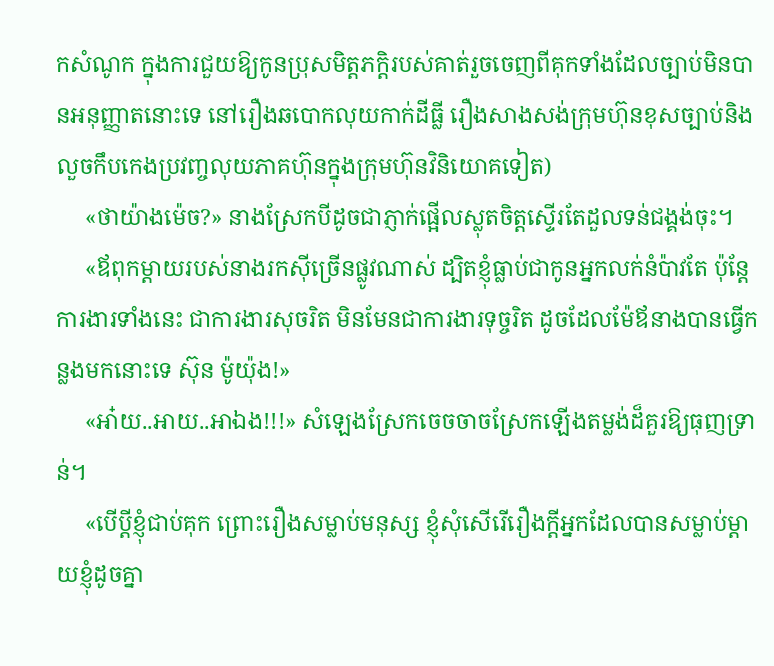កសំណូក ក្នុងការជួយឱ្យកូនប្រុសមិត្តភក្តិរបស់គាត់រួចចេញពីគុកទាំងដែលច្បាប់មិនបានអនុញ្ញាតនោះទេ នៅរឿងឆបោកលុយកាក់ដីធ្លី រឿងសាងសង់ក្រុមហ៊ុនខុសច្បាប់និងលួចកឹបកេងប្រវញ្ចលុយភាគហ៊ុនក្នុងក្រុមហ៊ុនវិនិយោគទៀត)
     «ថាយ៉ាងម៉េច?» នាងស្រែកបីដូចជាភ្ញាក់ផ្អើលស្លុតចិត្តស្ទើរតែដួលទន់ជង្គង់ចុះ។
     «ឪពុកម្តាយរបស់នាងរកស៊ីច្រើនផ្លូវណាស់ ដ្បិតខ្ញុំធ្លាប់ជាកូនអ្នកលក់នំប៉ាវតែ ប៉ុន្តែការងារទាំងនេះ ជាការងារសុចរិត មិនមែនជាការងារទុច្ចរិត ដូចដែលម៉ែឪនាងបានធ្វើកន្លងមកនោះទេ ស៊ុន ម៉ូយ៉ុង!»
     «អា៎យ..អាយ..អាឯង!!!» សំឡេងស្រែកចេចចាចស្រែកឡើងតម្លង់ដ៏គួរឱ្យធុញទ្រាន់។
     «បើប្តីខ្ញុំជាប់គុក ព្រោះរឿងសម្លាប់មនុស្ស ខ្ញុំសុំសើរើរឿងក្តីអ្នកដែលបានសម្លាប់ម្តាយខ្ញុំដូចគ្នា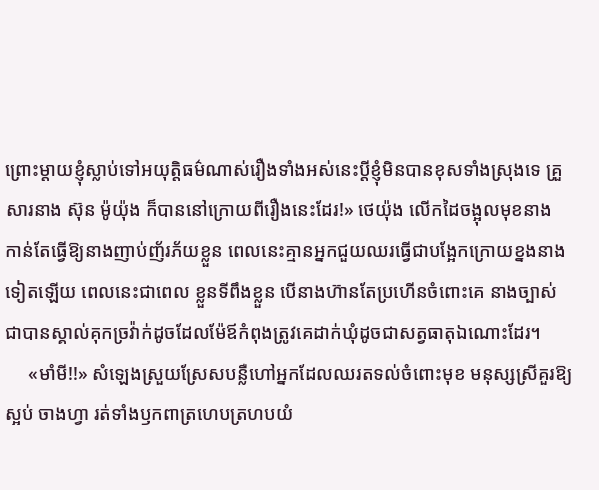ព្រោះម្តាយខ្ញុំស្លាប់ទៅអយុត្តិធម៌ណាស់រឿងទាំងអស់នេះប្តីខ្ញុំមិនបានខុសទាំងស្រុងទេ គ្រួសារនាង ស៊ុន ម៉ូយ៉ុង ក៏បាននៅក្រោយពីរឿងនេះដែរ!» ថេយ៉ុង លើកដៃចង្អុលមុខនាង កាន់តែធ្វើឱ្យនាងញាប់ញ័រភ័យខ្លួន ពេលនេះគ្មានអ្នកជួយឈរធ្វើជាបង្អែកក្រោយខ្នងនាងទៀតឡើយ ពេលនេះជាពេល ខ្លួនទីពឹងខ្លួន បើនាងហ៊ានតែប្រហើនចំពោះគេ នាងច្បាស់ជាបានស្គាល់គុកច្រវ៉ាក់ដូចដែលម៉ែឪកំពុងត្រូវគេដាក់ឃុំដូចជាសត្វធាតុឯណោះដែរ។
     «មាំមី!!» សំឡេងស្រួយស្រែសបន្លឺហៅអ្នកដែលឈរតទល់ចំពោះមុខ មនុស្សស្រីគួរឱ្យស្អប់ ចាងហ្វា រត់ទាំងឫកពាត្រហេបត្រហបយំ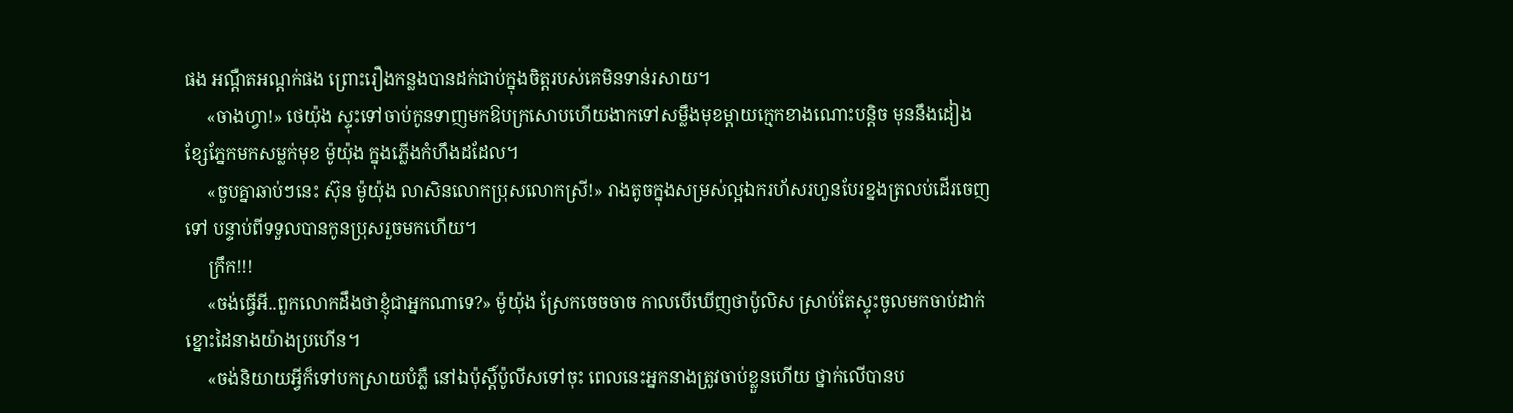ផង អណ្តឺតអណ្តក់ផង ព្រោះរឿងកន្លងបានដក់ជាប់ក្នុងចិត្តរបស់គេមិនទាន់រសាយ។
     «ចាងហ្វា!» ថេយ៉ុង ស្ទុះទៅចាប់កូនទាញមកឱបក្រសោបហើយងាកទៅសម្លឹងមុខម្តាយក្មេកខាងណោះបន្តិច មុននឹងដៀងខ្សែភ្នែកមកសម្លក់មុខ ម៉ូយ៉ុង ក្នុងភ្លើងកំហឹងដដែល។
     «ចួបគ្នាឆាប់ៗនេះ ស៊ុន ម៉ូយ៉ុង លាសិនលោកប្រុសលោកស្រី!» រាងតូចក្នុងសម្រស់ល្អឯករហ័សរហួនបែរខ្នងត្រលប់ដើរចេញទៅ បន្ទាប់ពីទទួលបានកូនប្រុសរួចមកហើយ។
     ក្រឹក!!!
     «ចង់ធ្វើអី..ពួកលោកដឹងថាខ្ញុំជាអ្នកណាទេ?» ម៉ូយ៉ុង ស្រែកចេចចាច កាលបើឃើញថាប៉ូលិស ស្រាប់តែស្ទុះចូលមកចាប់ដាក់ខ្នោះដៃនាងយ៉ាងប្រហើន។
     «ចង់និយាយអ្វីក៏ទៅបកស្រាយបំភ្លឺ នៅឯប៉ុស្តិ៍ប៉ូលីសទៅចុះ ពេលនេះអ្នកនាងត្រូវចាប់ខ្លួនហើយ ថ្នាក់លើបានប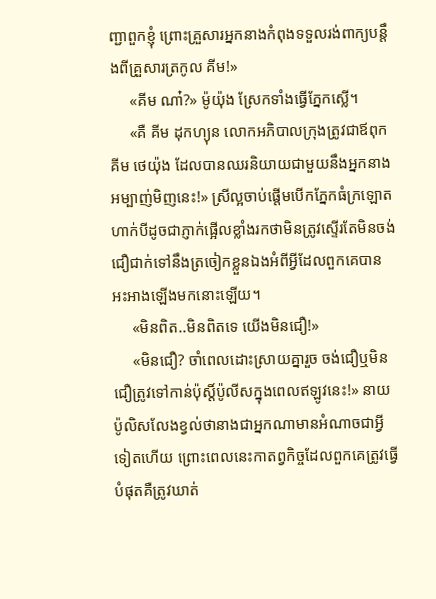ញ្ជាពួកខ្ញុំ ព្រោះគ្រួសារអ្នកនាងកំពុងទទួលរង់ពាក្យបន្តឹងពីគ្រួសារត្រកូល គីម!»
     «គីម ណា៎?» ម៉ូយ៉ុង ស្រែកទាំងធ្វើភ្នែកស្លើ។
     «គឺ គីម ដុកហ្យុន លោកអភិបាលក្រុងត្រូវជាឪពុក គីម ថេយ៉ុង ដែលបានឈរនិយាយជាមួយនឹងអ្នកនាងអម្បាញ់មិញនេះ!» ស្រីល្អចាប់ផ្តើមបើកភ្នែកធំក្រឡោតហាក់បីដូចជាភ្ញាក់ផ្អើលខ្លាំងរកថាមិនត្រូវស្ទើរតែមិនចង់ជឿជាក់ទៅនឹងត្រចៀកខ្លួនឯងអំពីអ្វីដែលពួកគេបានអះអាងឡើងមកនោះឡើយ។
     «មិនពិត..មិនពិតទេ យើងមិនជឿ!»
     «មិនជឿ? ចាំពេលដោះស្រាយគ្នារួច ចង់ជឿឬមិនជឿត្រូវទៅកាន់ប៉ុស្តិ៍ប៉ូលីសក្នុងពេលឥឡូវនេះ!» នាយប៉ូលិសលែងខ្វល់ថានាងជាអ្នកណាមានអំណាចជាអ្វីទៀតហើយ ព្រោះពេលនេះកាតព្វកិច្ចដែលពួកគេត្រូវធ្វើបំផុតគឺត្រូវឃាត់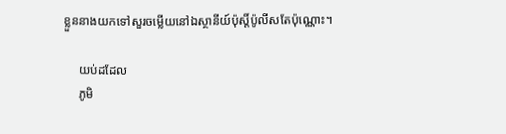ខ្លួននាងយកទៅសួរចម្លើយនៅឯស្ថានីយ៍ប៉ុស្តិ៍ប៉ូលីសតែប៉ុណ្ណោះ។

     យប់ដដែល
     ភូមិ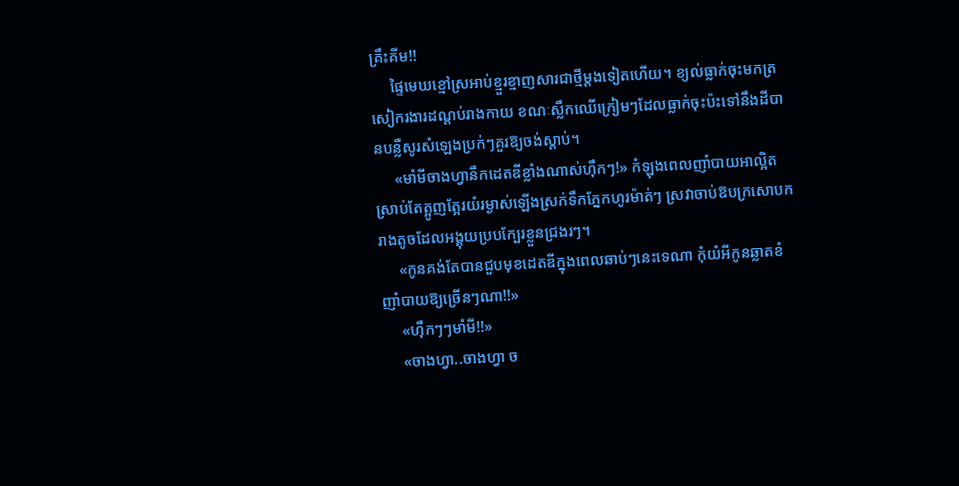គ្រឹះគីម!!
     ផ្ទៃមេឃខ្មៅស្រអាប់ខ្មួរខ្មាញសារជាថ្មីម្តងទៀតហើយ។ ខ្យល់ធ្លាក់ចុះមកត្រសៀករងារដណ្តប់រាងកាយ ខណៈស្លឹកឈើក្រៀមៗដែលធ្លាក់ចុះប៉ះទៅនឹងដីបានបន្លឺសូរសំឡេងប្រក់ៗគួរឱ្យចង់ស្តាប់។
     «មាំមីចាងហ្វានឹកដេតឌីខ្លាំងណាស់ហ៊ឹកៗ!» កំឡុងពេលញាំបាយអាល្អិតស្រាប់តែត្អូញត្អែរយំរម្ងាស់ឡើងស្រក់ទឹកភ្នែកហូរម៉ាត់ៗ ស្រវាចាប់ឱបក្រសោបករាងតូចដែលអង្គុយប្របក្បែរខ្លួនជ្រងរៗ។
     «កូនគង់តែបានជួបមុខដេតឌីក្នុងពេលឆាប់ៗនេះទេណា កុំយំអីកូនឆ្លាតខំញាំបាយឱ្យច្រើនៗណា!!»
     «ហ៊ឹកៗៗមាំមី!!»
     «ចាងហ្វា..ចាងហ្វា ច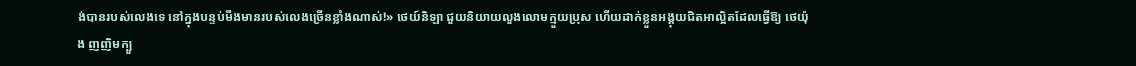ង់បានរបស់លេងទេ នៅក្នុងបន្ទប់មីងមានរបស់លេងច្រើនខ្លាំងណាស់!» ថេយ៍និឡា ជួយនិយាយលួងលោមក្មួយប្រុស ហើយដាក់ខ្លួនអង្គុយជិតអាល្អិតដែលធ្វើឱ្យ ថេយ៉ុង ញញិមក្បួ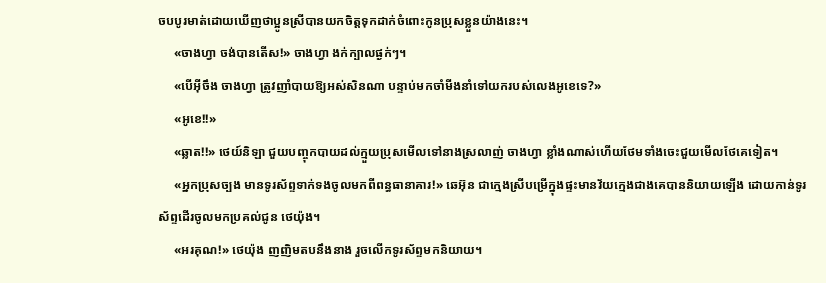ចបបូរមាត់ដោយឃើញថាប្អូនស្រីបានយកចិត្តទុកដាក់ចំពោះកូនប្រុសខ្លួនយ៉ាងនេះ។
     «ចាងហ្វា ចង់បានតើស!» ចាងហ្វា ងក់ក្បាលផ្ងក់ៗ។
     «បើអ៊ីចឹង ចាងហ្វា ត្រូវញាំបាយឱ្យអស់សិនណា បន្ទាប់មកចាំមីងនាំទៅយករបស់លេងអូខេទេ?»
     «អូខេ!!»
     «ឆ្លាត!!» ថេយ៍និឡា ជួយបញ្ចុកបាយដល់ក្មួយប្រុសមើលទៅនាងស្រលាញ់ ចាងហ្វា ខ្លាំងណាស់ហើយថែមទាំងចេះជួយមើលថែគេទៀត។
     «អ្នកប្រុសច្បង មានទូរស័ព្ទទាក់ទងចូលមកពីពន្ធធានាគារ!» ឆេអ៊ុន ជាក្មេងស្រីបម្រើក្នុងផ្ទះមានវ័យក្មេងជាងគេបាននិយាយឡើង ដោយកាន់ទូរស័ព្ទដើរចូលមកប្រគល់ជូន ថេយ៉ុង។
     «អរគុណ!» ថេយ៉ុង ញញិមតបនឹងនាង រួចលើកទូរស័ព្ទមកនិយាយ។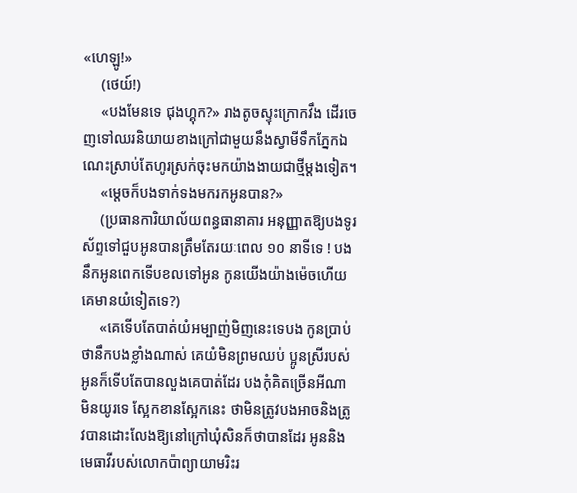«ហេឡូ!»
     (ថេយ៍!)
     «បងមែនទេ ជុងហ្គុក?» រាងតូចស្ទុះក្រោកវឹង ដើរចេញទៅឈរនិយាយខាងក្រៅជាមួយនឹងស្វាមីទឹកភ្នែកឯណេះស្រាប់តែហូរស្រក់ចុះមកយ៉ាងងាយជាថ្មីម្តងទៀត។
     «ម្តេចក៏បងទាក់ទងមករកអូនបាន?»
     (ប្រធានការិយាល័យពន្ធធានាគារ អនុញ្ញាតឱ្យបងទូរស័ព្ទទៅជួបអូនបានត្រឹមតែរយៈពេល ១០ នាទីទេ ! បងនឹកអូនពេកទើបខលទៅអូន កូនយើងយ៉ាងម៉េចហើយ គេមានយំទៀតទេ?)
     «គេទើបតែបាត់យំអម្បាញ់មិញនេះទេបង កូនប្រាប់ថានឹកបងខ្លាំងណាស់ គេយំមិនព្រមឈប់ ប្អូនស្រីរបស់អូនក៏ទើបតែបានលួងគេបាត់ដែរ បងកុំគិតច្រើនអីណា មិនយូរទេ ស្អែកខានស្អែកនេះ ថាមិនត្រូវបងអាចនិងត្រូវបានដោះលែងឱ្យនៅក្រៅឃុំសិនក៏ថាបានដែរ អូននិងមេធាវីរបស់លោកប៉ាព្យាយាមរិះរ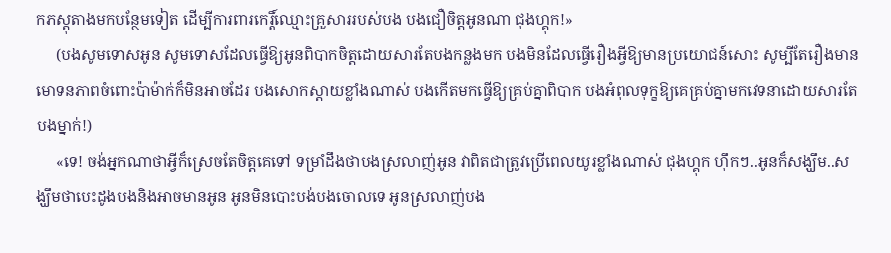កភស្តុតាងមកបន្ថែមទៀត ដើម្បីការពារកេរ្តិ៍ឈ្មោះគ្រួសាររបស់បង បងជឿចិត្តអូនណា ជុងហ្គុក!»
     (បងសូមទោសអូន សូមទោសដែលធ្វើឱ្យអូនពិបាកចិត្តដោយសារតែបងកន្លងមក បងមិនដែលធ្វើរឿងអ្វីឱ្យមានប្រយោជន៍សោះ សូម្បីតែរឿងមានមោទនភាពចំពោះប៉ាម៉ាក់ក៏មិនអាចដែរ បងសោកស្តាយខ្លាំងណាស់ បងកើតមកធ្វើឱ្យគ្រប់គ្នាពិបាក បងអំពុលទុក្ខឱ្យគេគ្រប់គ្នាមកវេទនាដោយសារតែបងម្នាក់!)
     «ទេ! ចង់អ្នកណាថាអ្វីក៏ស្រេចតែចិត្តគេទៅ ទម្រាំដឹងថាបងស្រលាញ់អូន វាពិតជាត្រូវប្រើពេលយូរខ្លាំងណាស់ ជុងហ្គុក ហ៊ឹកៗ..អូនក៏សង្ឃឹម..សង្ឃឹមថាបេះដូងបងនិងអាចមានអូន អូនមិនបោះបង់បងចោលទេ អូនស្រលាញ់បង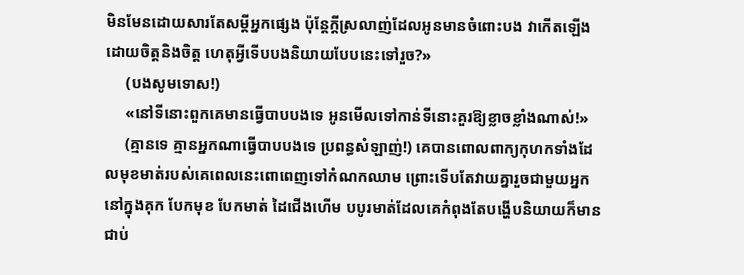មិនមែនដោយសារតែសម្តីអ្នកផ្សេង ប៉ុន្តែក្តីស្រលាញ់ដែលអូនមានចំពោះបង វាកើតឡើងដោយចិត្តនិងចិត្ត ហេតុអ្វីទើបបងនិយាយបែបនេះទៅរួច?»
     (បងសូមទោស!)
     «នៅទីនោះពួកគេមានធ្វើបាបបងទេ អូនមើលទៅកាន់ទីនោះគួរឱ្យខ្លាចខ្លាំងណាស់!»
     (គ្មានទេ គ្មានអ្នកណាធ្វើបាបបងទេ ប្រពន្ធសំឡាញ់!) គេបានពោលពាក្យកុហកទាំងដែលមុខមាត់របស់គេពេលនេះពោពេញទៅកំណកឈាម ព្រោះទើបតែវាយគ្នារួចជាមួយអ្នកនៅក្នុងគុក បែកមុខ បែកមាត់ ដៃជើងហើម បបូរមាត់ដែលគេកំពុងតែបង្ហើបនិយាយក៏មានជាប់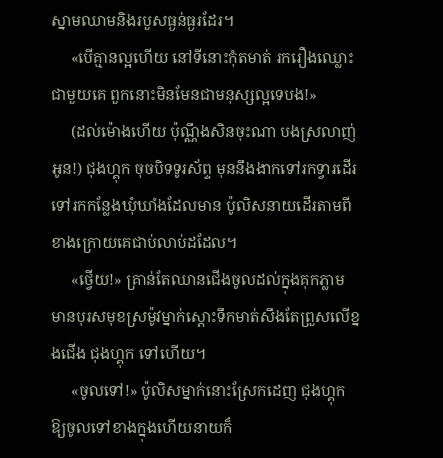ស្នាមឈាមនិងរបួសធ្ងន់ធ្ងរដែរ។
     «បើគ្មានល្អហើយ នៅទីនោះកុំតមាត់ រករឿងឈ្លោះជាមួយគេ ពួកនោះមិនមែនជាមនុស្សល្អទេបង!»
     (ដល់ម៉ោងហើយ ប៉ុណ្ណឹងសិនចុះណា បងស្រលាញ់អូន!) ជុងហ្គុក ចុចបិទទូរស័ព្ទ មុននឹងងាកទៅរកទ្វារដើរទៅរកកន្លែងឃុំឃាំងដែលមាន ប៉ូលិសនាយដើរតាមពីខាងក្រោយគេជាប់លាប់ដដែល។
     «ថ្វើយ!» គ្រាន់តែឈានជើងចូលដល់ក្នុងគុកភ្លាម មានបុរសមុខស្រម៉ូវម្នាក់ស្តោះទឹកមាត់សឹងតែព្រួសលើខ្នងជើង ជុងហ្គុក ទៅហើយ។
     «ចូលទៅ!» ប៉ូលិសម្នាក់នោះស្រែកដេញ ជុងហ្គុក ឱ្យចូលទៅខាងក្នុងហើយនាយក៏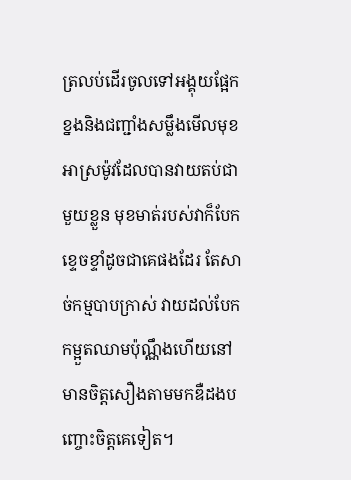ត្រលប់ដើរចូលទៅអង្គុយផ្អែកខ្នងនិងជញ្ជាំងសម្លឹងមើលមុខអាស្រម៉ូវដែលបានវាយតប់ជាមួយខ្លួន មុខមាត់របស់វាក៏បែកខ្ទេចខ្ទាំដូចជាគេផងដែរ តែសាច់កម្មបាបក្រាស់ វាយដល់បែកកម្អួតឈាមប៉ុណ្ណឹងហើយនៅមានចិត្តសឿងតាមមកឌឺដងបញ្ចោះចិត្តគេទៀត។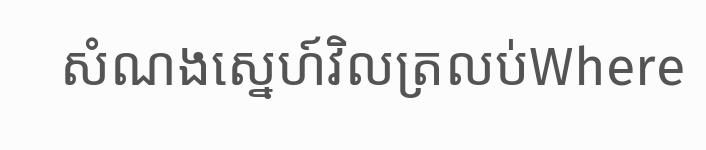សំណងស្នេហ៍វិលត្រលប់Where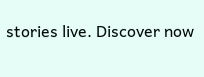stories live. Discover now